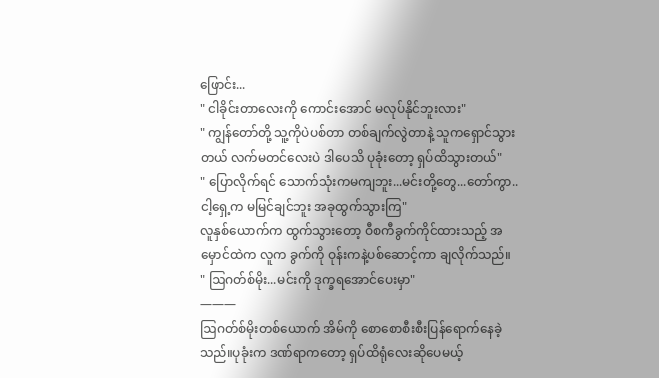ဖြောင်း...
" ငါခိုင်းတာလေးကို ကောင်းအောင် မလုပ်နိုင်ဘူးလား"
" ကျွန်တော်တို့ သူ့ကိုပဲပစ်တာ တစ်ချက်လွဲတာနဲ့ သူကရှောင်သွားတယ် လက်မတင်လေးပဲ ဒါပေသိ ပုခုံးတော့ ရှပ်ထိသွားတယ်"
" ပြောလိုက်ရင် သောက်သုံးကမကျဘူး...မင်းတို့တွေ...တော်ကွာ..ငါ့ရှေ့က မမြင်ချင်ဘူး အခုထွက်သွားကြ"
လူနှစ်ယောက်က ထွက်သွားတော့ ဝီစကီခွက်ကိုင်ထားသည့် အမှောင်ထဲက လူက ခွက်ကို ဝုန်းကနဲ့ပစ်ဆောင့်ကာ ချလိုက်သည်။
" ဩဂတ်စ်မိုး...မင်းကို ဒုက္ခရအောင်ပေးမှာ"
———
ဩဂတ်စ်မိုးတစ်ယောက် အိမ်ကို စောစောစီးစီးပြန်ရောက်နေခဲ့သည်။ပုခုံးက ဒဏ်ရာကတော့ ရှပ်ထိရုံလေးဆိုပေမယ့်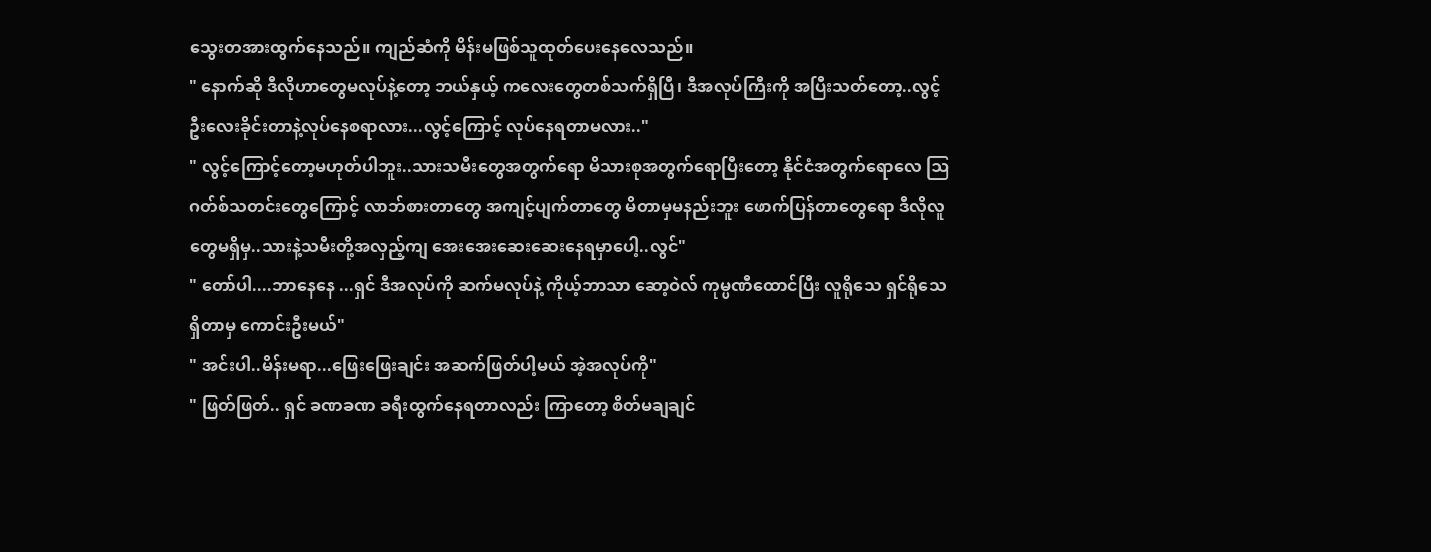သွေးတအားထွက်နေသည်။ ကျည်ဆံကို မိန်းမဖြစ်သူထုတ်ပေးနေလေသည်။
" နောက်ဆို ဒီလိုဟာတွေမလုပ်နဲ့တော့ ဘယ်နှယ့် ကလေးတွေတစ်သက်ရှိပြီ၊ ဒီအလုပ်ကြီးကို အပြီးသတ်တော့..လွင့်ဦးလေးခိုင်းတာနဲ့လုပ်နေစရာလား...လွင့်ကြောင့် လုပ်နေရတာမလား.."
" လွင့်ကြောင့်တော့မဟုတ်ပါဘူး..သားသမီးတွေအတွက်ရော မိသားစုအတွက်ရောပြီးတော့ နိုင်ငံအတွက်ရောလေ ဩဂတ်စ်သတင်းတွေကြောင့် လာဘ်စားတာတွေ အကျင့်ပျက်တာတွေ မိတာမှမနည်းဘူး ဖောက်ပြန်တာတွေရော ဒီလိုလူတွေမရှိမှ..သားနဲ့သမီးတို့အလှည့်ကျ အေးအေးဆေးဆေးနေရမှာပေါ့..လွင်"
" တော်ပါ....ဘာနေနေ ...ရှင် ဒီအလုပ်ကို ဆက်မလုပ်နဲ့ ကိုယ့်ဘာသာ ဆော့ဝဲလ် ကုမ္ပဏီထောင်ပြီး လူရိုသေ ရှင်ရိုသေရှိတာမှ ကောင်းဦးမယ်"
" အင်းပါ..မိန်းမရာ...ဖြေးဖြေးချင်း အဆက်ဖြတ်ပါ့မယ် အဲ့အလုပ်ကို"
" ဖြတ်ဖြတ်.. ရှင် ခဏခဏ ခရီးထွက်နေရတာလည်း ကြာတော့ စိတ်မချချင်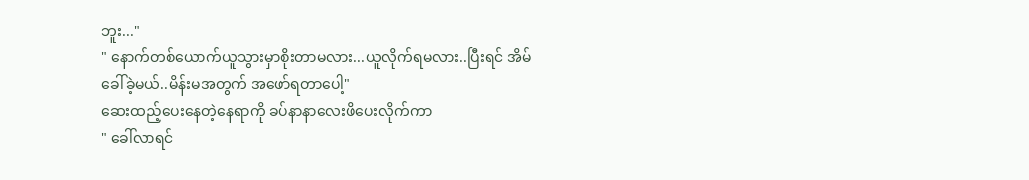ဘူး..."
" နောက်တစ်ယောက်ယူသွားမှာစိုးတာမလား...ယူလိုက်ရမလား..ပြီးရင် အိမ်ခေါ်ခဲ့မယ်..မိန်းမအတွက် အဖော်ရတာပေါ့"
ဆေးထည့်ပေးနေတဲ့နေရာကို ခပ်နာနာလေးဖိပေးလိုက်ကာ
" ခေါ်လာရင်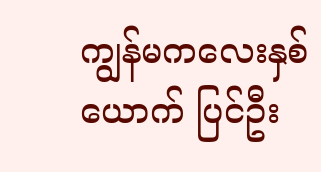ကျွန်မကလေးနှစ်ယောက် ပြင်ဦး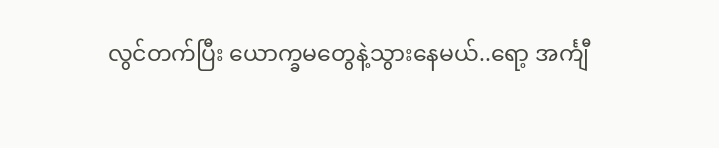လွင်တက်ပြီး ယောက္ခမတွေနဲ့သွားနေမယ်..ရော့ အင်္ကျီ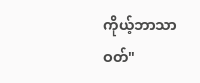ကိုယ့်ဘာသာဝတ်"